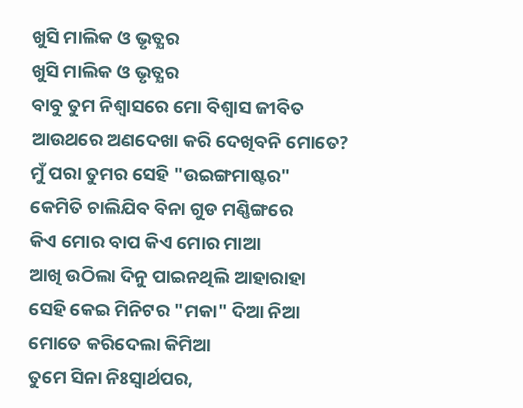ଖୁସି ମାଲିକ ଓ ଭୃତ୍ଯର
ଖୁସି ମାଲିକ ଓ ଭୃତ୍ଯର
ବାବୁ ତୁମ ନିଶ୍ବାସରେ ମୋ ବିଶ୍ବାସ ଜୀବିତ
ଆଉଥରେ ଅଣଦେଖା କରି ଦେଖିବନି ମୋତେ?
ମୁଁ ପରା ତୁମର ସେହି "ଉଇଙ୍ଗମାଷ୍ଟର"
କେମିତି ଚାଲିଯିବ ବିନା ଗୁଡ ମଣ୍ଣିଙ୍ଗରେ
କିଏ ମୋର ବାପ କିଏ ମୋର ମାଆ
ଆଖି ଉଠିଲା ଦିନୁ ପାଇନଥିଲି ଆହାରାହା
ସେହି କେଇ ମିନିଟର "ମକା" ଦିଆ ନିଆ
ମୋତେ କରିଦେଲା କିମିଆ
ତୁମେ ସିନା ନିଃସ୍ବାର୍ଥପର,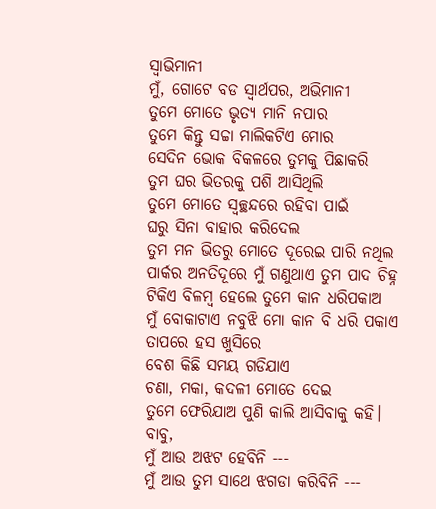ସ୍ବାଭିମାନୀ
ମୁଁ, ଗୋଟେ ବଡ ସ୍ବାର୍ଥପର, ଅଭିମାନୀ
ତୁମେ ମୋତେ ଭୃତ୍ୟ ମାନି ନପାର
ତୁମେ କିନ୍ତୁ ସଚ୍ଚା ମାଲିକଟିଏ ମୋର
ସେଦିନ ଭୋକ ବିକଳରେ ତୁମକୁ ପିଛାକରି
ତୁମ ଘର ଭିତରକୁ ପଶି ଆସିଥିଲି
ତୁମେ ମୋତେ ସ୍ବଚ୍ଛନ୍ଦରେ ରହିବା ପାଇଁ
ଘରୁ ସିନା ବାହାର କରିଦେଲ
ତୁମ ମନ ଭିତରୁ ମୋତେ ଦୂରେଇ ପାରି ନଥିଲ
ପାର୍କର ଅନତିଦୂରେ ମୁଁ ଗଣୁଥାଏ ତୁମ ପାଦ ଚିହ୍ନ
ଟିକିଏ ବିଳମ୍ବ ହେଲେ ତୁମେ କାନ ଧରିପକାଅ
ମୁଁ ବୋକାଟାଏ ନବୁଝି ମୋ କାନ ବି ଧରି ପକାଏ
ତାପରେ ହସ ଖୁସିରେ
ବେଶ କିଛି ସମୟ ଗଡିଯାଏ
ଚଣା, ମକା, କଦଳୀ ମୋତେ ଦେଇ
ତୁମେ ଫେରିଯାଅ ପୁଣି କାଲି ଆସିବାକୁ କହି।
ବାବୁ,
ମୁଁ ଆଉ ଅଝଟ ହେବିନି ---
ମୁଁ ଆଉ ତୁମ ସାଥେ ଝଗଡା କରିବିନି ---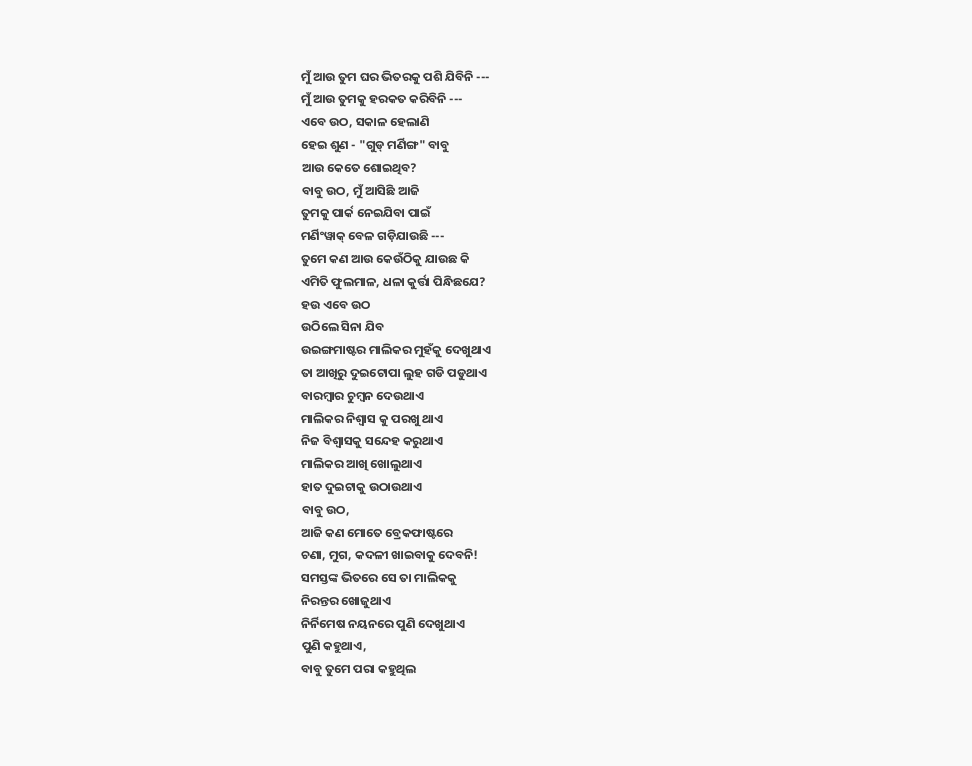ମୁଁ ଆଉ ତୁମ ଘର ଭିତରକୁ ପଶି ଯିବିନି ---
ମୁଁ ଆଉ ତୁମକୁ ହରକତ କରିବିନି ---
ଏବେ ଉଠ, ସକାଳ ହେଲାଣି
ହେଇ ଶୁଣ - "ଗୁଡ୍ ମର୍ଣିଙ୍ଗ" ବାବୁ
ଆଉ କେତେ ଶୋଇଥିବ?
ବାବୁ ଉଠ, ମୁଁ ଆସିଛି ଆଜି
ତୁମକୁ ପାର୍କ ନେଇଯିବା ପାଇଁ
ମର୍ଣିଂୱାକ୍ ବେଳ ଗଡ଼ିଯାଉଛି ---
ତୁମେ କଣ ଆଉ କେଉଁଠିକୁ ଯାଉଛ କି
ଏମିତି ଫୁଲମାଳ, ଧଳା କୁର୍ତ୍ତା ପିନ୍ଧିଛଯେ?
ହଉ ଏବେ ଉଠ
ଉଠିଲେ ସିନା ଯିବ
ଉଇଙ୍ଗମାଷ୍ଟର ମାଲିକର ମୁହଁକୁ ଦେଖୁଥାଏ
ତା ଆଖିରୁ ଦୁଇଟୋପା ଲୁହ ଗଡି ପଡୁଥାଏ
ବାରମ୍ବାର ଚୁମ୍ବନ ଦେଉଥାଏ
ମାଲିକର ନିଶ୍ବାସ କୁ ପରଖୁ ଥାଏ
ନିଜ ବିଶ୍ବାସକୁ ସନ୍ଦେହ କରୁଥାଏ
ମାଲିକର ଆଖି ଖୋଲୁଥାଏ
ହାତ ଦୁଇଟାକୁ ଉଠାଉଥାଏ
ବାବୁ ଉଠ,
ଆଜି କଣ ମୋତେ ବ୍ରେକଫାଷ୍ଟରେ
ଚଣା, ମୁଗ, କଦଳୀ ଖାଇବାକୁ ଦେବନି!
ସମସ୍ତଙ୍କ ଭିତରେ ସେ ତା ମାଲିକକୁ
ନିରନ୍ତର ଖୋଜୁଥାଏ
ନିର୍ନିମେଷ ନୟନରେ ପୁଣି ଦେଖୁଥାଏ
ପୁଣି କହୁଥାଏ,
ବାବୁ ତୁମେ ପରା କହୁଥିଲ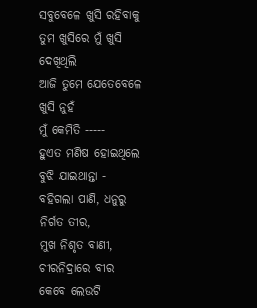ସବୁବେଳେ ଖୁସି ରହିବାକୁ
ତୁମ ଖୁସିରେ ମୁଁ ଖୁସି ଦେଖିଥିଲି
ଆଜି ତୁମେ ଯେତେବେଳେ ଖୁସି ନୁହଁ
ମୁଁ କେମିତି -----
ହୁଏତ ମଣିଷ ହୋଇଥିଲେ
ବୁଝି ଯାଇଥାନ୍ତା -
ବହିଗଲା ପାଣି, ଧନୁରୁ ନିର୍ଗତ ତୀର,
ମୁଖ ନିଶୃତ ବାଣୀ, ଚୀରନିଦ୍ରାରେ ବୀର
କେବେ ଲେଉଟି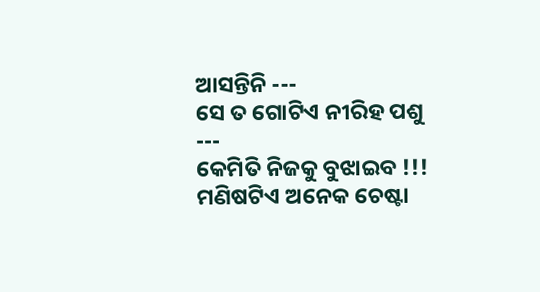ଆସନ୍ତିନି ---
ସେ ତ ଗୋଟିଏ ନୀରିହ ପଶୁ ---
କେମିତି ନିଜକୁ ବୁଝାଇବ !!!
ମଣିଷଟିଏ ଅନେକ ଚେଷ୍ଟା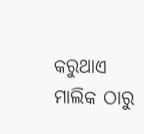କରୁଥାଏ
ମାଲିକ ଠାରୁ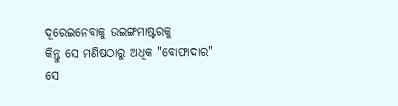ଦୂରେଇନେବାକୁ ଉଇଙ୍ଗମାଷ୍ଟରକୁ
କିନ୍ତୁ ସେ ମଣିଷଠାରୁ ଅଧିକ "ବୋଫାଦାର"
ସେ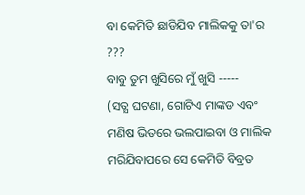ବା କେମିତି ଛାଡିଯିବ ମାଲିକକୁ ତା'ର ???
ବାବୁ ତୁମ ଖୁସିରେ ମୁଁ ଖୁସି -----
(ସତ୍ଯ ଘଟଣା, ଗୋଟିଏ ମାଙ୍କଡ ଏବଂ ମଣିଷ ଭିତରେ ଭଲପାଇବା ଓ ମାଲିକ ମରିଯିବାପରେ ସେ କେମିତି ବିବ୍ରତ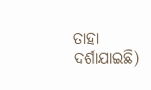ତାହା ଦର୍ଶାଯାଇଛି)